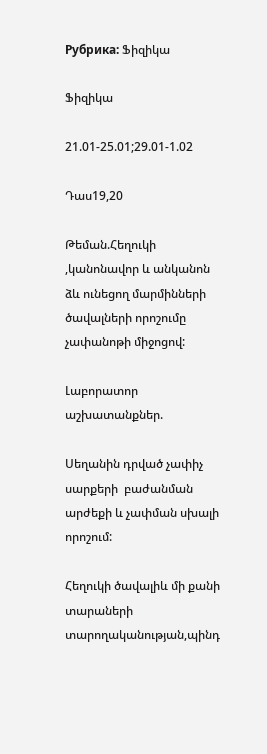Рубрика: Ֆիզիկա

Ֆիզիկա

21.01-25.01;29.01-1.02

Դաս19,20

Թեման.Հեղուկի ,կանոնավոր և անկանոն ձև ունեցող մարմինների ծավալների որոշումը չափանոթի միջոցով:

Լաբորատոր աշխատանքներ.

Սեղանին դրված չափիչ սարքերի  բաժանման արժեքի և չափման սխալի որոշում:

Հեղուկի ծավալիև մի քանի տարաների տարողականության,պինդ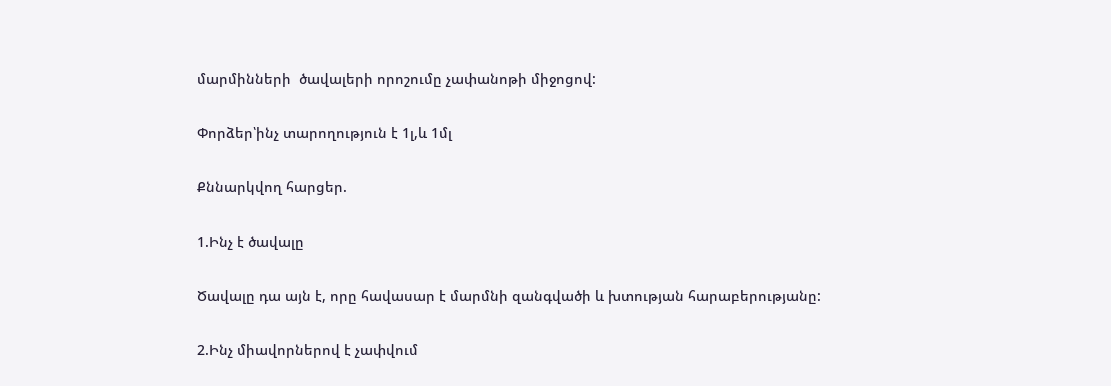մարմինների  ծավալերի որոշումը չափանոթի միջոցով:

Փորձեր՝ինչ տարողություն է 1լ,և 1մլ

Քննարկվող հարցեր.

1.Ինչ է ծավալը

Ծավալը դա այն է, որը հավասար է մարմնի զանգվածի և խտության հարաբերությանը:

2.Ինչ միավորներով է չափվում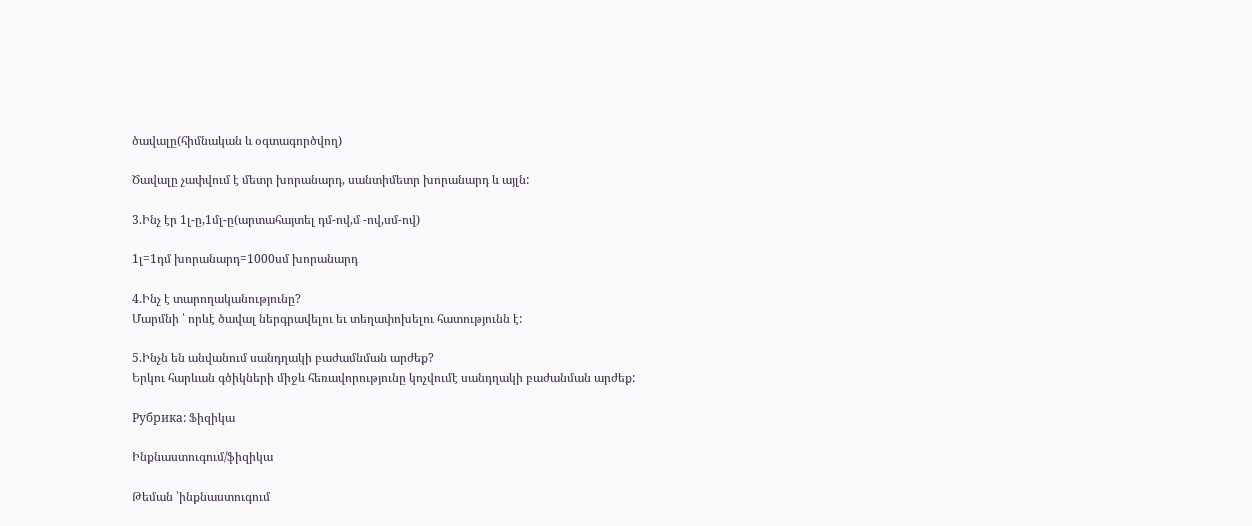ծավալը(հիմնական և օգտագործվող)

Ծավալը չափվում է մետր խորանարդ, սանտիմետր խորանարդ և այլն:

3.Ինչ էր 1լ-ը,1մլ-ը(արտահայտել դմ-ով,մ -ով,սմ-ով)

1լ=1դմ խորանարդ=1000սմ խորանարդ

4.Ինչ է տարողականությունը?
Մարմնի ՝ որևէ ծավալ ներգրավելու եւ տեղափոխելու հատությունն է:

5.Ինչն են անվանում սանդղակի բաժամնման արժեք?
Երկու հարևան գծիկների միջև հեռավորությունը կոչվումէ սանդղակի բաժանման արժեք:

Рубрика: Ֆիզիկա

Ինքնաստուգում/ֆիզիկա

Թեման ՝ինքնաստուգում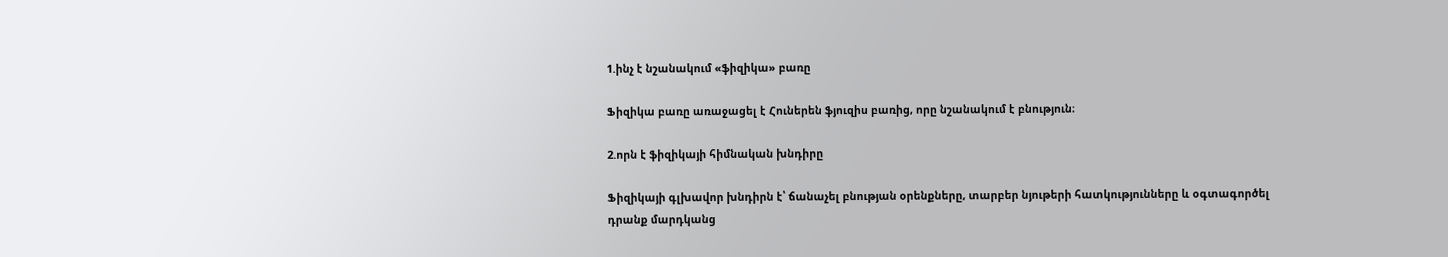1.ինչ է նշանակում «ֆիզիկա» բառը

Ֆիզիկա բառը առաջացել է Հուներեն ֆյուզիս բառից, որը նշանակում է բնություն։

2.որն է ֆիզիկայի հիմնական խնդիրը

Ֆիզիկայի գլխավոր խնդիրն է՝ ճանաչել բնության օրենքները, տարբեր նյութերի հատկությունները և օգտագործել դրանք մարդկանց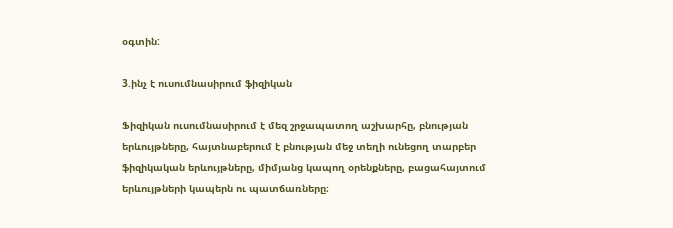օգտին:

3.ինչ է ուսումնասիրում ֆիզիկան

Ֆիզիկան ուսումնասիրում է մեզ շրջապատող աշխարհը, բնության  երևույթները, հայտնաբերում է բնության մեջ տեղի ունեցող տարբեր ֆիզիկական երևույթները, միմյանց կապող օրենքները, բացահայտում երևույթների կապերն ու պատճառները։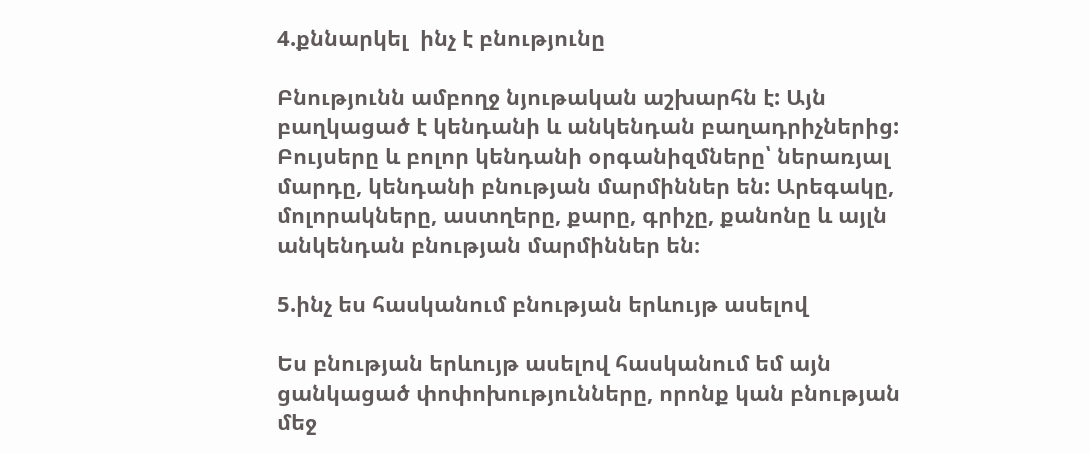4.քննարկել  ինչ է բնությունը

Բնությունն ամբողջ նյութական աշխարհն է: Այն բաղկացած է կենդանի և անկենդան բաղադրիչներից: Բույսերը և բոլոր կենդանի օրգանիզմները՝ ներառյալ մարդը, կենդանի բնության մարմիններ են: Արեգակը, մոլորակները, աստղերը, քարը, գրիչը, քանոնը և այլն անկենդան բնության մարմիններ են։

5.ինչ ես հասկանում բնության երևույթ ասելով

Ես բնության երևույթ ասելով հասկանում եմ այն ցանկացած փոփոխությունները, որոնք կան բնության մեջ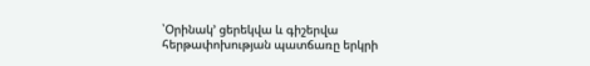՝Օրինակ’ ցերեկվա և գիշերվա հերթափոխության պատճառը երկրի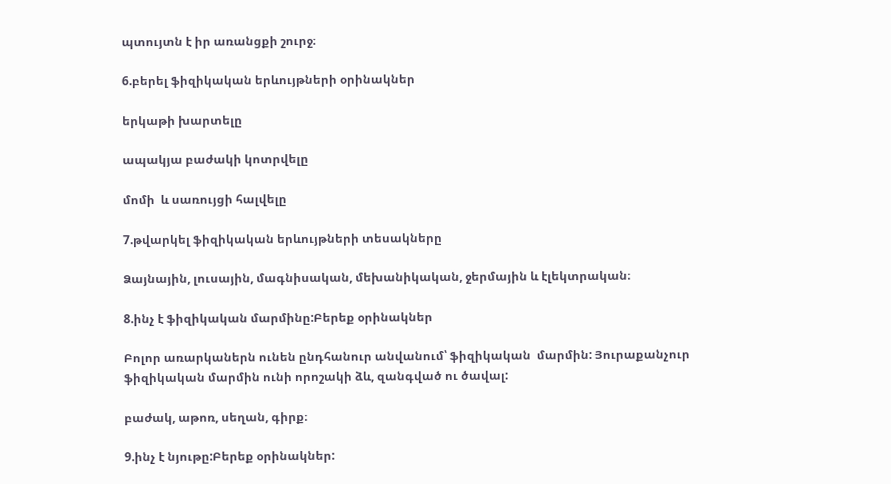պտույտն է իր առանցքի շուրջ։

6.բերել ֆիզիկական երևույթների օրինակներ

երկաթի խարտելը

ապակյա բաժակի կոտրվելը

մոմի  և սառույցի հալվելը

7.թվարկել ֆիզիկական երևույթների տեսակները

Ձայնային, լուսային, մագնիսական, մեխանիկական, ջերմային և էլեկտրական։

8.ինչ է ֆիզիկական մարմինը:Բերեք օրինակներ

Բոլոր առարկաներն ունեն ընդհանուր անվանում՝ ֆիզիկական  մարմին: Յուրաքանչուր ֆիզիկական մարմին ունի որոշակի ձև, զանգված ու ծավալ:

բաժակ, աթոռ, սեղան, գիրք։

9.ինչ է նյութը:Բերեք օրինակներ: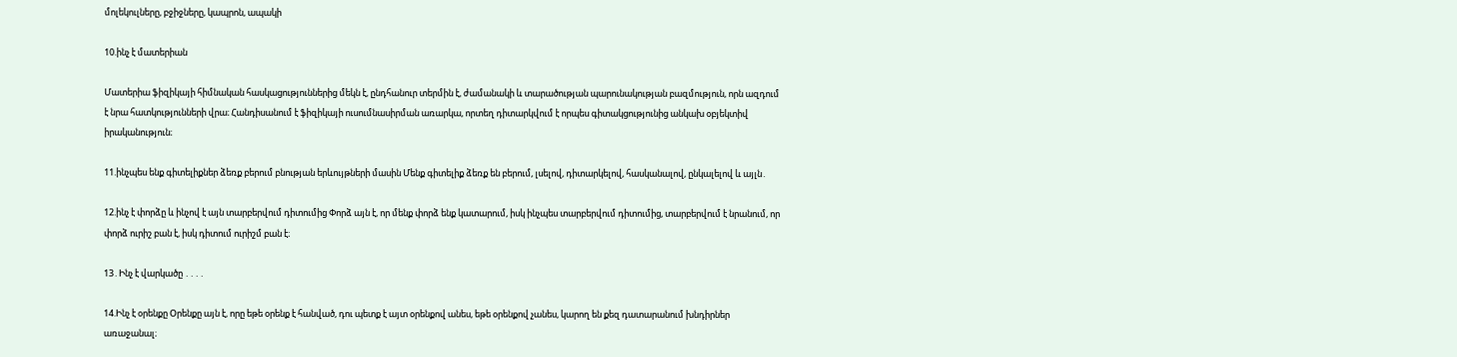մոլեկուլները, բջիջները, կապրոն, ապակի

10.ինչ է մատերիան

Մատերիա ֆիզիկայի հիմնական հասկացություններից մեկն է, ընդհանուր տերմին է, ժամանակի և տարածության պարունակության բազմություն, որն ազդում է նրա հատկությունների վրա։ Հանդիսանում է ֆիզիկայի ուսումնասիրման առարկա, որտեղ դիտարկվում է որպես գիտակցությունից անկախ օբյեկտիվ իրականություն։

11.ինչպես ենք գիտելիքներ ձեռք բերում բնության երևույթների մասին Մենք գիտելիք ձեռք են բերում, լսելով, դիտարկելով, հասկանալով, ընկալելով և այլն․

12.ինչ է փորձը և ինչով է այն տարբերվում դիտումից Փորձ այն է, որ մենք փորձ ենք կատարում, իսկ ինչպես տարբերվում դիտումից, տարբերվում է նրանում, որ փորձ ուրիշ բան է, իսկ դիտում ուրիշմ բան է։

13․Ինչ է վարկածը ․․․․

14.Ինչ է օրենքը Օրենքը այն է, որը եթե օրենք է հանված, դու պետք է այտ օրենքով անես, եթե օրենքով չանես, կարող են քեզ դատարանում խնդիրներ առաջանալ։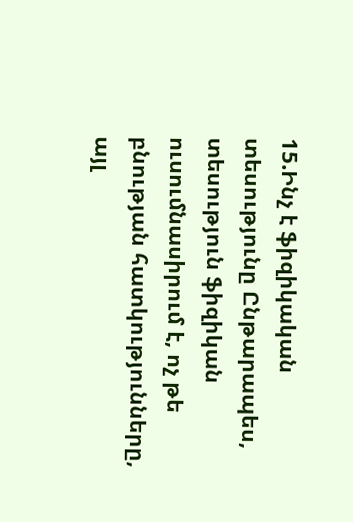15.Ինչ է ֆիզիկական տեսությունը Ընթարապես, տեսություն ֆիզիկան ուսումնասիրում է, ոչ թե բնության հատկությունները, այլ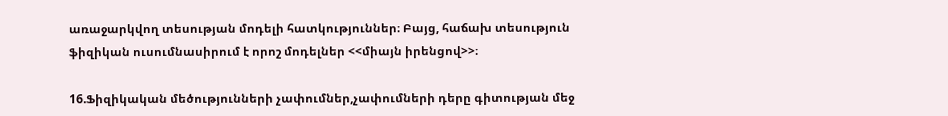առաջարկվող տեսության մոդելի հատկություններ։ Բայց, հաճախ տեսություն ֆիզիկան ուսումնասիրում է որոշ մոդելներ <<միայն իրենցով>>։

16.Ֆիզիկական մեծությունների չափումներ,չափումների դերը գիտության մեջ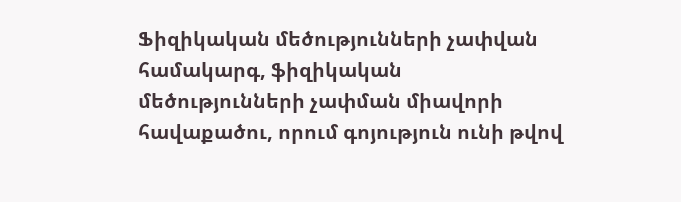Ֆիզիկական մեծությունների չափվան համակարգ, ֆիզիկական մեծությունների չափման միավորի հավաքածու, որում գոյություն ունի թվով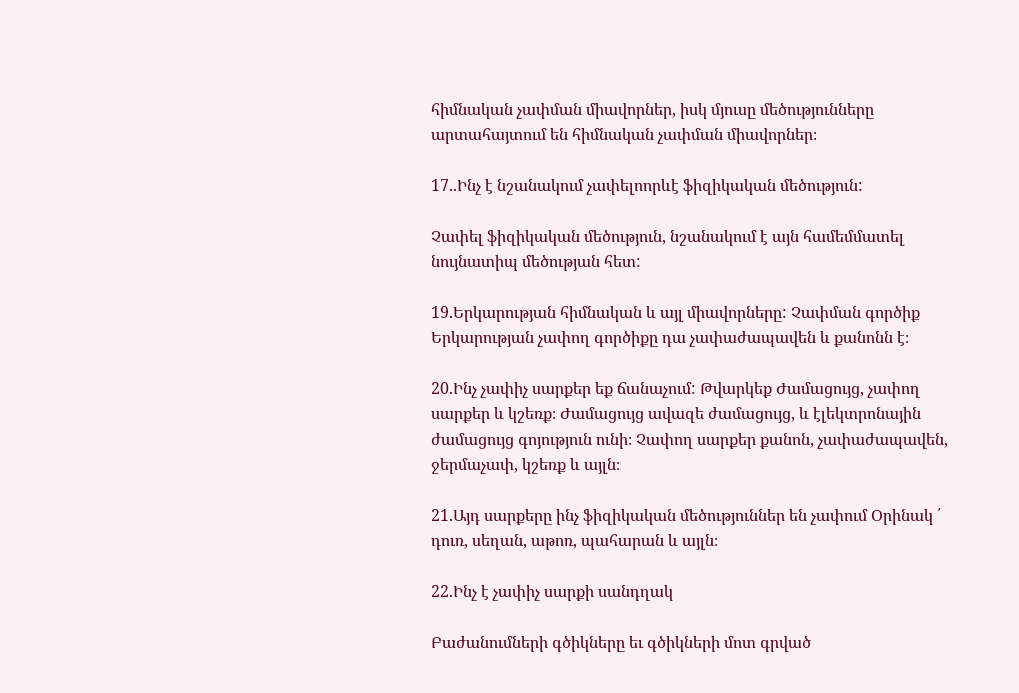հիմնական չափման միավորներ, իսկ մյուսը մեծությունները արտահայտում են հիմնական չափման միավորներ։

17..Ինչ է նշանակում չափելոորևէ ֆիզիկական մեծություն:

Չափել ֆիզիկական մեծություն, նշանակում է այն համեմմատել նույնատիպ մեծության հետ:

19.Երկարության հիմնական և այլ միավորները: Չափման գործիք Երկարության չափող գործիքը դա չափաժապավեն և քանոնն է։

20.Ինչ չափիչ սարքեր եք ճանաչում: Թվարկեք Ժամացույց, չափող սարքեր և կշեռք։ Ժամացույց ավազե ժամացույց, և էլեկտրոնային ժամացույց գոյություն ունի։ Չափող սարքեր քանոն, չափաժապավեն, ջերմաչափ, կշեռք և այլն։

21.Այդ սարքերը ինչ ֆիզիկական մեծություններ են չափում Օրինակ ՛ դուռ, սեղան, աթոռ, պահարան և այլն։

22.Ինչ է չափիչ սարքի սանդղակ

Բաժանումների գծիկները եւ գծիկների մոտ գրված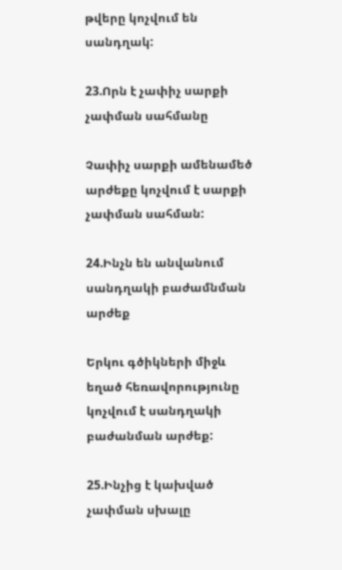թվերը կոչվում են սանդղակ:

23.Որն է չափիչ սարքի չափման սահմանը

Չափիչ սարքի ամենամեծ արժեքը կոչվում է սարքի չափման սահման:

24.Ինչն են անվանում սանդղակի բաժամնման արժեք

Երկու գծիկների միջև եղած հեռավորությունը կոչվում է սանդղակի բաժանման արժեք:

25.Ինչից է կախված չափման սխալը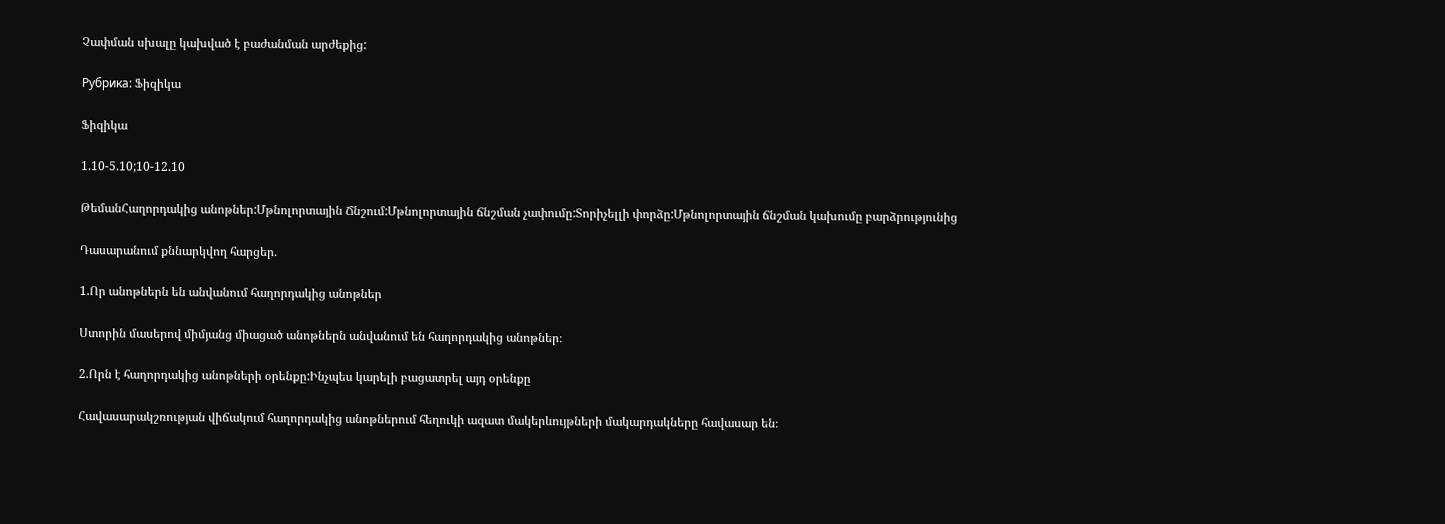Չափման սխալը կախված է բաժանման արժեքից:

Рубрика: Ֆիզիկա

Ֆիզիկա

1.10-5.10;10-12.10

ԹեմանՀաղորդակից անոթներ:Մթնոլորտային Ճնշում:Մթնոլորտային ճնշման չափումը:Տորիչելլի փորձը:Մթնոլորտային ճնշման կախումը բարձրությունից

Դասարանում քննարկվող հարցեր.

1.Որ անոթներն են անվանում հաղորդակից անոթներ

Ստորին մասերով միմյանց միացած անոթներն անվանում են հաղորդակից անոթներ։

2.Որն է հաղորդակից անոթների օրենքը:Ինչպես կարելի բացատրել այդ օրենքը

Հավասարակշռության վիճակում հաղորդակից անոթներում հեղուկի ազատ մակերևույթների մակարդակները հավասար են։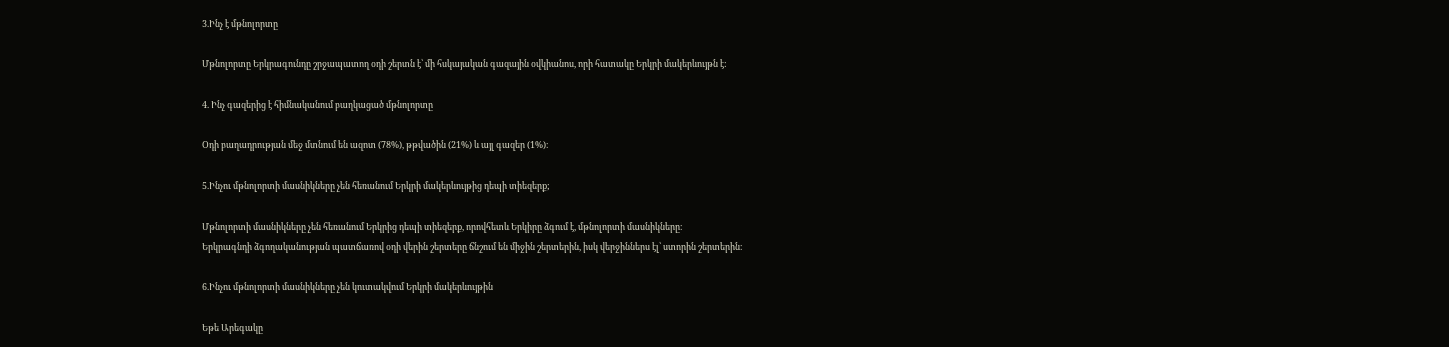3.Ինչ է մթնոլորտը

Մթնոլորտը Երկրագունդը շրջապատող օդի շերտն է՝ մի հսկայական գազային օվկիանոս, որի հատակը Երկրի մակերևույթն է:

4. Ինչ գազերից է հիմնականում բաղկացած մթնոլորտը

Օդի բաղադրության մեջ մտնում են ազոտ (78%), թթվածին (21%) և այլ գազեր (1%)։

5.Ինչու մթնոլորտի մասնիկները չեն հեռանում Երկրի մակերևույթից դեպի տիեզերք;

Մթնոլորտի մասնիկները չեն հեռանում Երկրից դեպի տիեզերք, որովհետև Երկիրը ձգում է, մթնոլորտի մասնիկները։
Երկրագնդի ձգողականության պատճառով օդի վերին շերտերը ճնշում են միջին շերտերին, իսկ վերջիններս էլ՝ ստորին շերտերին։

6.Ինչու մթնոլորտի մասնիկները չեն կուտակվում Երկրի մակերևույթին

Եթե Արեգակը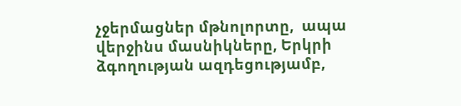չջերմացներ մթնոլորտը,  ապա վերջինս մասնիկները, Երկրի ձգողության ազդեցությամբ,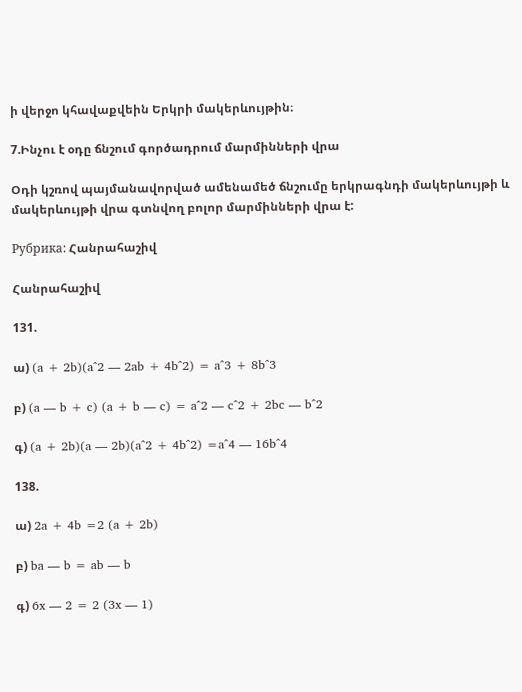ի վերջո կհավաքվեին Երկրի մակերևույթին։

7.Ինչու է օդը ճնշում գործադրում մարմինների վրա

Օդի կշռով պայմանավորված ամենամեծ ճնշումը երկրագնդի մակերևույթի և մակերևույթի վրա գտնվող բոլոր մարմինների վրա է:

Рубрика: Հանրահաշիվ

Հանրահաշիվ

131.

ա) (a + 2b)(a^2 — 2ab + 4b^2) = a^3 + 8b^3

բ) (a — b + c) (a + b — c) = a^2 — c^2 + 2bc — b^2

գ) (a + 2b)(a — 2b)(a^2 + 4b^2) =a^4 — 16b^4

138.

ա) 2a + 4b =2 (a + 2b)

բ) ba — b = ab — b

գ) 6x — 2 = 2 (3x — 1)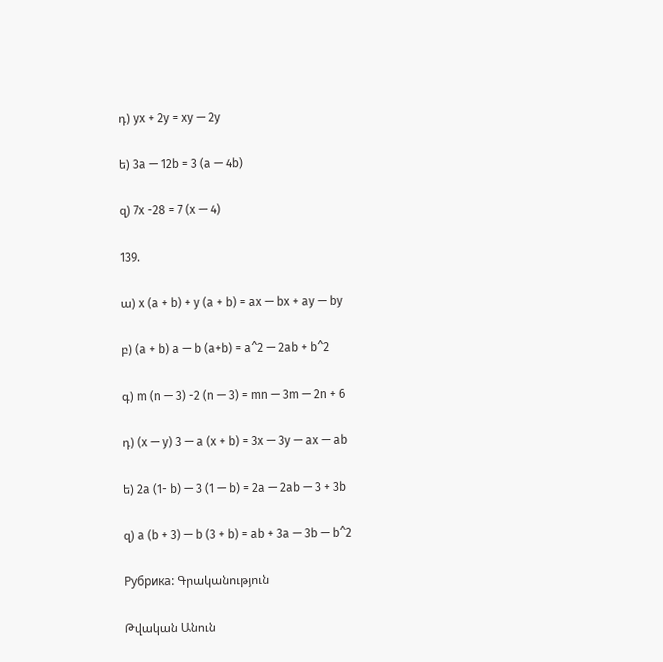դ) yx + 2y = xy — 2y

ե) 3a — 12b = 3 (a — 4b)

զ) 7x -28 = 7 (x — 4)

139.

ա) x (a + b) + y (a + b) = ax — bx + ay — by

բ) (a + b) a — b (a+b) = a^2 — 2ab + b^2

գ) m (n — 3) -2 (n — 3) = mn — 3m — 2n + 6

դ) (x — y) 3 — a (x + b) = 3x — 3y — ax — ab

ե) 2a (1- b) — 3 (1 — b) = 2a — 2ab — 3 + 3b

զ) a (b + 3) — b (3 + b) = ab + 3a — 3b — b^2

Рубрика: Գրականություն

Թվական Անուն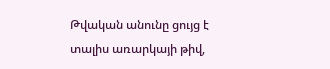Թվական անունը ցույց է տալիս առարկայի թիվ,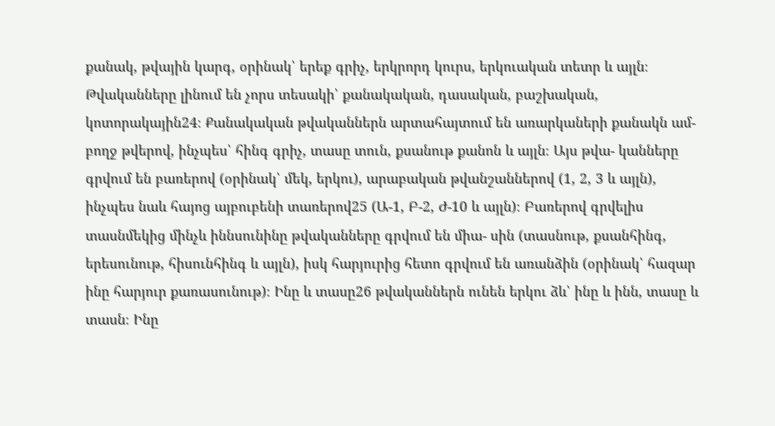քանակ, թվային կարգ, օրինակ՝ երեք գրիչ, երկրորդ կուրս, երկուական տետր և այլն։ Թվականները լինում են չորս տեսակի՝ քանակական, դասական, բաշխական, կոտորակային24։ Քանակական թվականներն արտահայտում են առարկաների քանակն ամ- բողջ թվերով, ինչպես՝ հինգ գրիչ, տասը տուն, քսանութ քանոն և այլն։ Այս թվա- կանները գրվում են բառերով (օրինակ՝ մեկ, երկու), արաբական թվանշաններով (1, 2, 3 և այլն), ինչպես նաև հայոց այբուբենի տառերով25 (Ա-1, Բ-2, Ժ-10 և այլն)։ Բառերով գրվելիս տասնմեկից մինչև իննսունինը թվականները գրվում են միա- սին (տասնութ, քսանհինգ, երեսունութ, հիսունհինգ և այլն), իսկ հարյուրից հետո գրվում են առանձին (օրինակ՝ հազար ինը հարյուր քառասունութ)։ Ինը և տասը26 թվականներն ունեն երկու ձև՝ ինը և ինն, տասը և տասն։ Ինը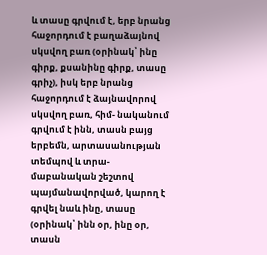և տասը գրվում է, երբ նրանց հաջորդում է բաղաձայնով սկսվող բառ (օրինակ՝ ինը գիրք, քսանինը գիրք, տասը գրիչ), իսկ երբ նրանց հաջորդում է ձայնավորով սկսվող բառ, հիմ- նականում գրվում է ինն, տասն բայց երբեմն, արտասանության տեմպով և տրա- մաբանական շեշտով պայմանավորված, կարող է գրվել նաև ինը, տասը (օրինակ՝ ինն օր, ինը օր, տասն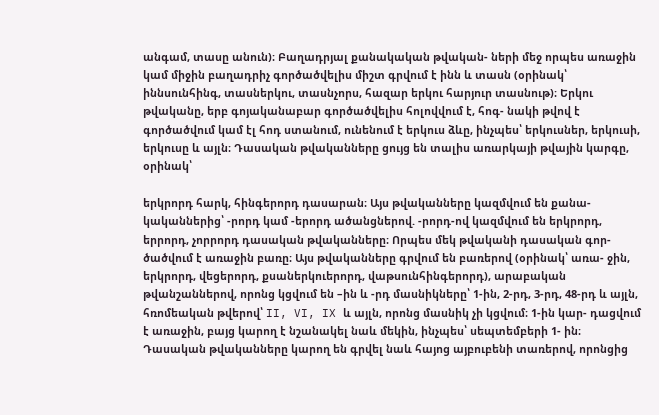անգամ, տասը անուն)։ Բաղադրյալ քանակական թվական- ների մեջ որպես առաջին կամ միջին բաղադրիչ գործածվելիս միշտ գրվում է ինն և տասն (օրինակ՝ իննսունհինգ, տասներկու, տասնչորս, հազար երկու հարյուր տասնութ)։ Երկու թվականը, երբ գոյականաբար գործածվելիս հոլովվում է, հոգ- նակի թվով է գործածվում կամ էլ հոդ ստանում, ունենում է երկուս ձևը, ինչպես՝ երկուսներ, երկուսի, երկուսը և այլն։ Դասական թվականները ցույց են տալիս առարկայի թվային կարգը, օրինակ՝

երկրորդ հարկ, հինգերորդ դասարան։ Այս թվականները կազմվում են քանա- կականներից՝ -րորդ կամ -երորդ ածանցներով. -րորդ-ով կազմվում են երկրորդ, երրորդ, չորրորդ դասական թվականները։ Որպես մեկ թվականի դասական գոր- ծածվում է առաջին բառը։ Այս թվականները գրվում են բառերով (օրինակ՝ առա- ջին, երկրորդ, վեցերորդ, քսաներկուերորդ, վաթսունհինգերորդ), արաբական թվանշաններով, որոնց կցվում են –ին և -րդ մասնիկները՝ 1-ին, 2-րդ, 3-րդ, 48-րդ և այլն, հռոմեական թվերով՝ II, VI, IX և այլն, որոնց մասնիկ չի կցվում։ 1-ին կար- դացվում է առաջին, բայց կարող է նշանակել նաև մեկին, ինչպես՝ սեպտեմբերի 1- ին։ Դասական թվականները կարող են գրվել նաև հայոց այբուբենի տառերով, որոնցից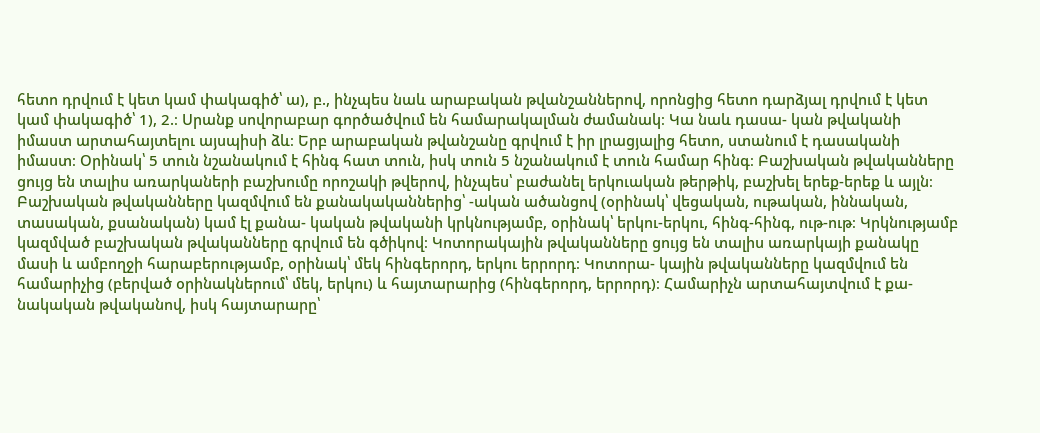հետո դրվում է կետ կամ փակագիծ՝ ա), բ., ինչպես նաև արաբական թվանշաններով, որոնցից հետո դարձյալ դրվում է կետ կամ փակագիծ՝ 1), 2.։ Սրանք սովորաբար գործածվում են համարակալման ժամանակ։ Կա նաև դասա- կան թվականի իմաստ արտահայտելու այսպիսի ձև։ Երբ արաբական թվանշանը գրվում է իր լրացյալից հետո, ստանում է դասականի իմաստ։ Օրինակ՝ 5 տուն նշանակում է հինգ հատ տուն, իսկ տուն 5 նշանակում է տուն համար հինգ։ Բաշխական թվականները ցույց են տալիս առարկաների բաշխումը որոշակի թվերով, ինչպես՝ բաժանել երկուական թերթիկ, բաշխել երեք-երեք և այլն։ Բաշխական թվականները կազմվում են քանակականներից՝ -ական ածանցով (օրինակ՝ վեցական, ութական, իննական, տասական, քսանական) կամ էլ քանա- կական թվականի կրկնությամբ, օրինակ՝ երկու-երկու, հինգ-հինգ, ութ-ութ։ Կրկնությամբ կազմված բաշխական թվականները գրվում են գծիկով։ Կոտորակային թվականները ցույց են տալիս առարկայի քանակը մասի և ամբողջի հարաբերությամբ, օրինակ՝ մեկ հինգերորդ, երկու երրորդ։ Կոտորա- կային թվականները կազմվում են համարիչից (բերված օրինակներում՝ մեկ, երկու) և հայտարարից (հինգերորդ, երրորդ)։ Համարիչն արտահայտվում է քա- նակական թվականով, իսկ հայտարարը՝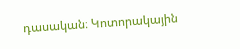դասական։ Կոտորակային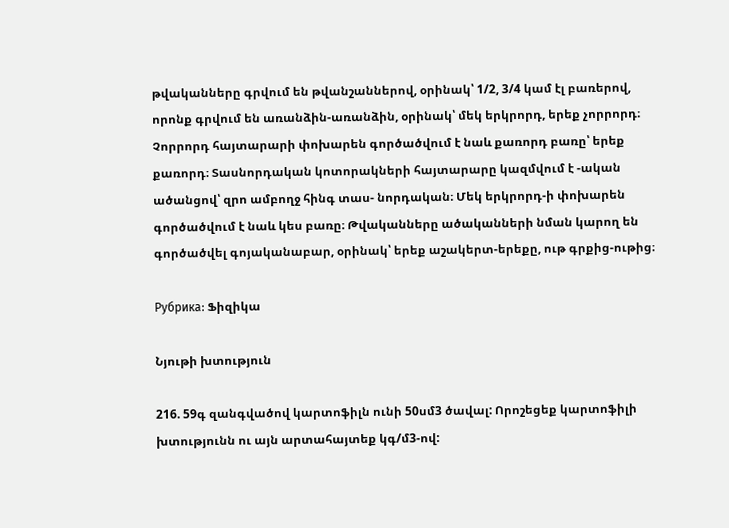թվականները գրվում են թվանշաններով, օրինակ՝ 1/2, 3/4 կամ էլ բառերով, որոնք գրվում են առանձին-առանձին, օրինակ՝ մեկ երկրորդ, երեք չորրորդ։ Չորրորդ հայտարարի փոխարեն գործածվում է նաև քառորդ բառը՝ երեք քառորդ։ Տասնորդական կոտորակների հայտարարը կազմվում է -ական ածանցով՝ զրո ամբողջ հինգ տաս- նորդական։ Մեկ երկրորդ-ի փոխարեն գործածվում է նաև կես բառը։ Թվականները ածականների նման կարող են գործածվել գոյականաբար, օրինակ՝ երեք աշակերտ-երեքը, ութ գրքից-ութից։

Рубрика: Ֆիզիկա

Նյութի խտություն

216. 59գ զանգվածով կարտոֆիլն ունի 50սմ3 ծավալ: Որոշեցեք կարտոֆիլի խտությունն ու այն արտահայտեք կգ/մ3-ով: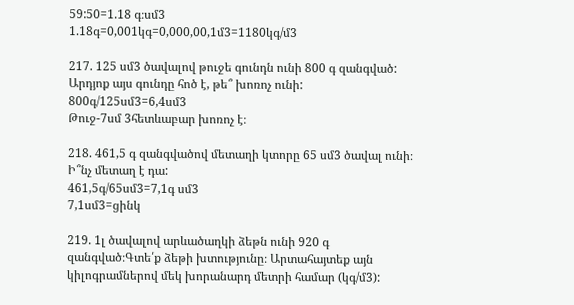59:50=1.18 գ։սմ3
1.18գ=0,001կգ=0,000,00,1մ3=1180կգ/մ3

217. 125 սմ3 ծավալով թուջե գունդն ունի 800 գ զանգված: Արդյոք այս գունդը հոծ է, թե՞ խոռոչ ունի:
800գ/125սմ3=6,4սմ3
Թուջ-7սմ 3հետևաբար խոռոչ է։

218. 461,5 գ զանգվածով մետաղի կտորը 65 սմ3 ծավալ ունի։ Ի՞նչ մետաղ է դա:
461,5գ/65սմ3=7,1գ սմ3
7,1սմ3=ցինկ

219. 1լ ծավալով արևածաղկի ձեթն ունի 920 գ զանգված։Գտե՛ք ձեթի խտությունը։ Արտահայտեք այն կիլոգրամներով մեկ խորանարդ մետրի համար (կգ/մ3):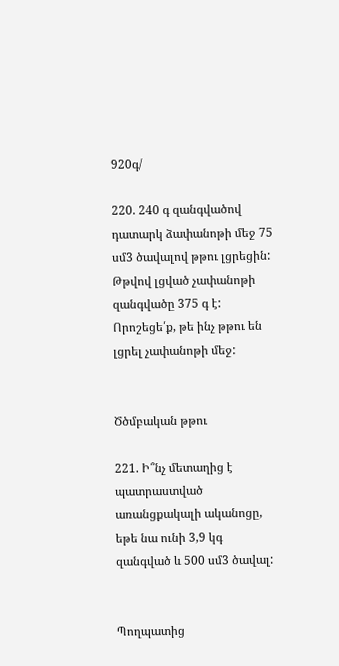920գ/

220. 240 գ զանգվածով դատարկ ձափանոթի մեջ 75 սմ3 ծավալով թթու լցրեցին: Թթվով լցված չափանոթի զանգվածը 375 գ է: Որոշեցե՛ք, թե ինչ թթու են լցրել չափանոթի մեջ:


Ծծմբական թթու

221. Ի՞նչ մետաղից է պատրաստված առանցքակալի ականոցը, եթե նա ունի 3,9 կգ զանգված և 500 սմ3 ծավալ:


Պողպատից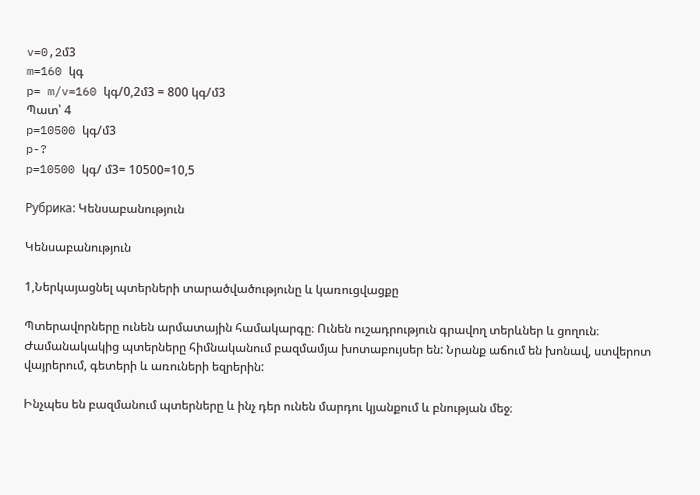v=0,2մ3
m=160 կգ
p= m/v=160 կգ/0,2մ3 = 800 կգ/մ3
Պատ՝ 4
p=10500 կգ/մ3
p-?
p=10500 կգ/ մ3= 10500=10,5

Рубрика: Կենսաբանություն

Կենսաբանություն

1,Ներկայացնել պտերների տարածվածությունը և կառուցվացքը

Պտերավորները ունեն արմատային համակարգը։ Ունեն ուշադրություն գրավող տերևներ և ցողուն։ Ժամանակակից պտերները հիմնականում բազմամյա խոտաբույսեր են: Նրանք աճում են խոնավ, ստվերոտ վայրերում, գետերի և առուների եզրերին:

Ինչպես են բազմանում պտերները և ինչ դեր ունեն մարդու կյանքում և բնության մեջ։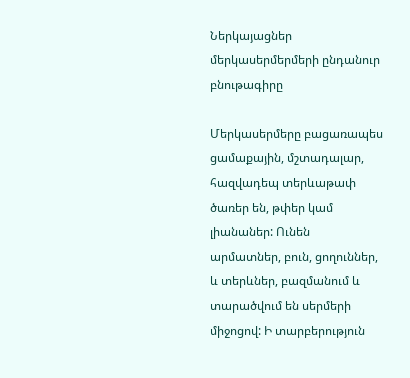Ներկայացներ մերկասերմերմերի ընդանուր բնութագիրը

Մերկասերմերը բացառապես ցամաքային, մշտադալար, հազվադեպ տերևաթափ ծառեր են, թփեր կամ լիանաներ: Ունեն արմատներ, բուն, ցողուններ, և տերևներ, բազմանում և տարածվում են սերմերի միջոցով: Ի տարբերություն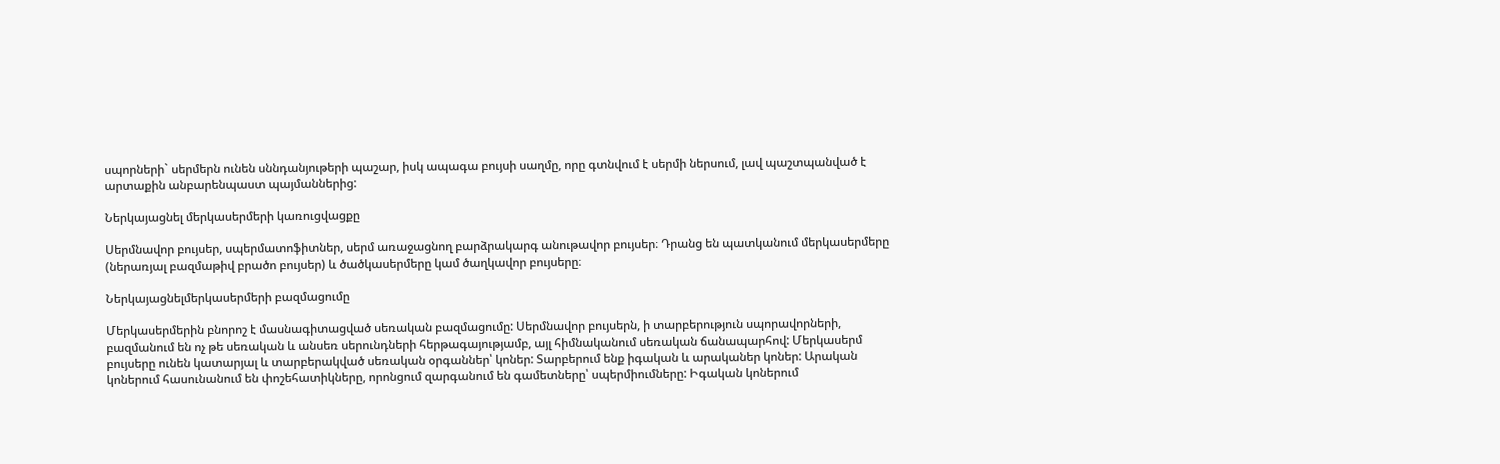սպորների` սերմերն ունեն սննդանյութերի պաշար, իսկ ապագա բույսի սաղմը, որը գտնվում է սերմի ներսում, լավ պաշտպանված է արտաքին անբարենպաստ պայմաններից:

Ներկայացնել մերկասերմերի կառուցվացքը

Սերմնավոր բույսեր, սպերմատոֆիտներ, սերմ առաջացնող բարձրակարգ անութավոր բույսեր։ Դրանց են պատկանում մերկասերմերը (ներառյալ բազմաթիվ բրածո բույսեր) և ծածկասերմերը կամ ծաղկավոր բույսերը։

Ներկայացնելմերկասերմերի բազմացումը

Մերկասերմերին բնորոշ է մասնագիտացված սեռական բազմացումը: Սերմնավոր բույսերն, ի տարբերություն սպորավորների, բազմանում են ոչ թե սեռական և անսեռ սերունդների հերթագայությամբ, այլ հիմնականում սեռական ճանապարհով: Մերկասերմ բույսերը ունեն կատարյալ և տարբերակված սեռական օրգաններ՝ կոներ: Տարբերում ենք իգական և արականեր կոներ: Արական կոներում հասունանում են փոշեհատիկները, որոնցում զարգանում են գամետները՝ սպերմիումները: Իգական կոներում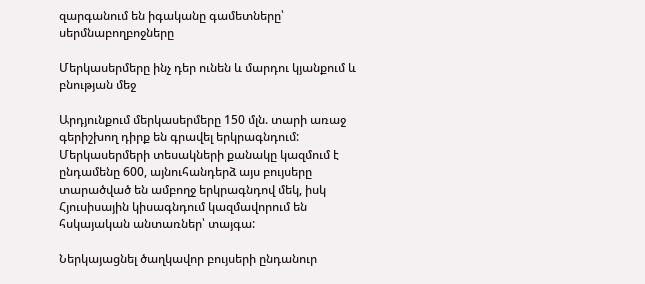զարգանում են իգականը գամետները՝ սերմնաբողբոջները

Մերկասերմերը ինչ դեր ունեն և մարդու կյանքում և բնության մեջ

Արդյունքում մերկասերմերը 150 մլն. տարի առաջ գերիշխող դիրք են գրավել երկրագնդում: Մերկասերմերի տեսակների քանակը կազմում է ընդամենը 600, այնուհանդերձ այս բույսերը տարածված են ամբողջ երկրագնդով մեկ, իսկ Հյուսիսային կիսագնդում կազմավորում են հսկայական անտառներ՝ տայգա:

Ներկայացնել ծաղկավոր բույսերի ընդանուր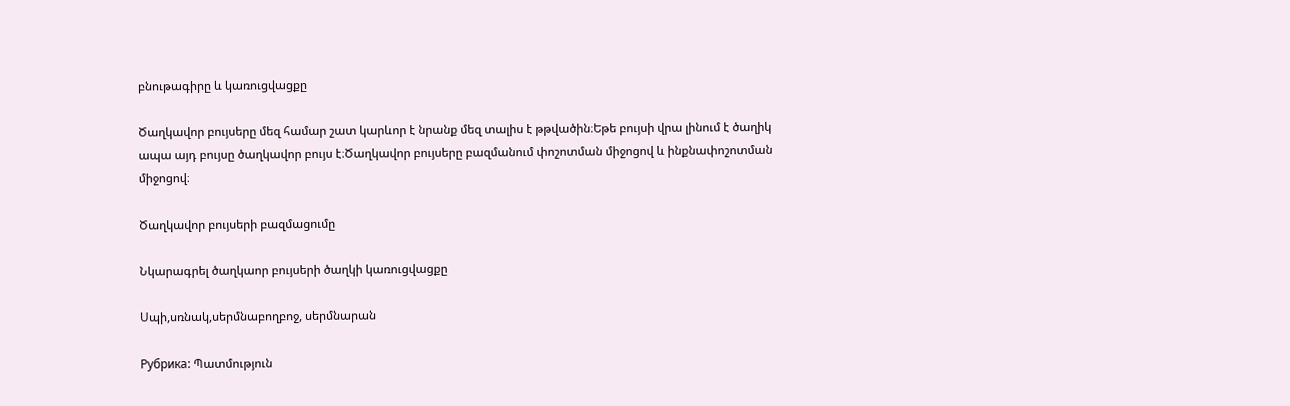բնութագիրը և կառուցվացքը

Ծաղկավոր բույսերը մեզ համար շատ կարևոր է նրանք մեզ տալիս է թթվածին։Եթե բույսի վրա լինում է ծաղիկ ապա այդ բույսը ծաղկավոր բույս է։Ծաղկավոր բույսերը բազմանում փոշոտման միջոցով և ինքնափոշոտման միջոցով։

Ծաղկավոր բույսերի բազմացումը

Նկարագրել ծաղկաոր բույսերի ծաղկի կառուցվացքը

Սպի,սռնակ,սերմնաբողբոջ, սերմնարան

Рубрика: Պատմություն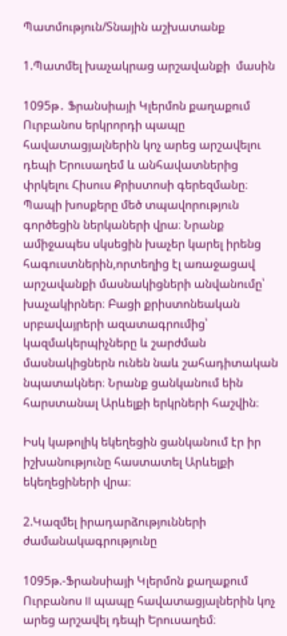Պատմություն/Տնային աշխատանք

1.Պատմել խաչակրաց արշավանքի  մասին

1095թ․ Ֆրանսիայի Կլերմոն քաղաքում Ուրբանոս երկրորդի պապը հավատացյալներին կոչ արեց արշավելու դեպի Երուսաղեմ և անհավատներից փրկելու Հիսուս Քրիստոսի գերեզմանը։ Պապի խոսքերը մեծ տպավորություն գործեցին ներկաների վրա։ Նրանք ամիջապես սկսեցին խաչեր կարել իրենց հագուստներին,որտեղից էլ առաջացավ արշավանքի մասնակիցների անվանումը՝ խաչակիրներ։ Բացի քրիստոնեական սրբավայրերի ազատագրումից՝ կազմակերպիչները և շարժման մասնակիցներն ունեն նաև շահադիտական նպատակներ։ Նրանք ցանկանում եին հարստանալ Արևելքի երկրների հաշվին։

Իսկ կաթոլիկ եկեղեցին ցանկանում էր իր իշխանությունը հաստատել Արևելքի եկեղեցիների վրա։

2.Կազմել իրադարձությունների ժամանակագրությունը

1095թ.-Ֆրանսիայի Կլերմոն քաղաքում Ուրբանոս II պապը հավատացյալներին կոչ արեց արշավել դեպի Երուսաղեմ։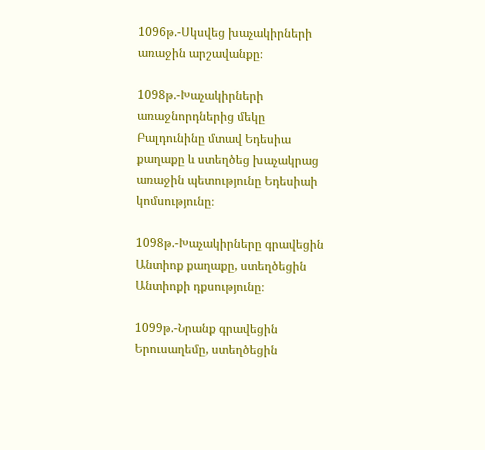1096թ.-Սկսվեց խաչակիրների առաջին արշավանքը։

1098թ.-Խաչակիրների առաջնորդներից մեկը Բալդունինը մտավ Եդեսիա քաղաքը և ստեղծեց խաչակրաց առաջին պետությունը Եդեսիաի կոմսությունը։

1098թ.-Խաչակիրները գրավեցին Անտիոք քաղաքը, ստեղծեցին Անտիոքի դքսությունը։

1099թ.-Նրանք գրավեցին Երուսաղեմը, ստեղծեցին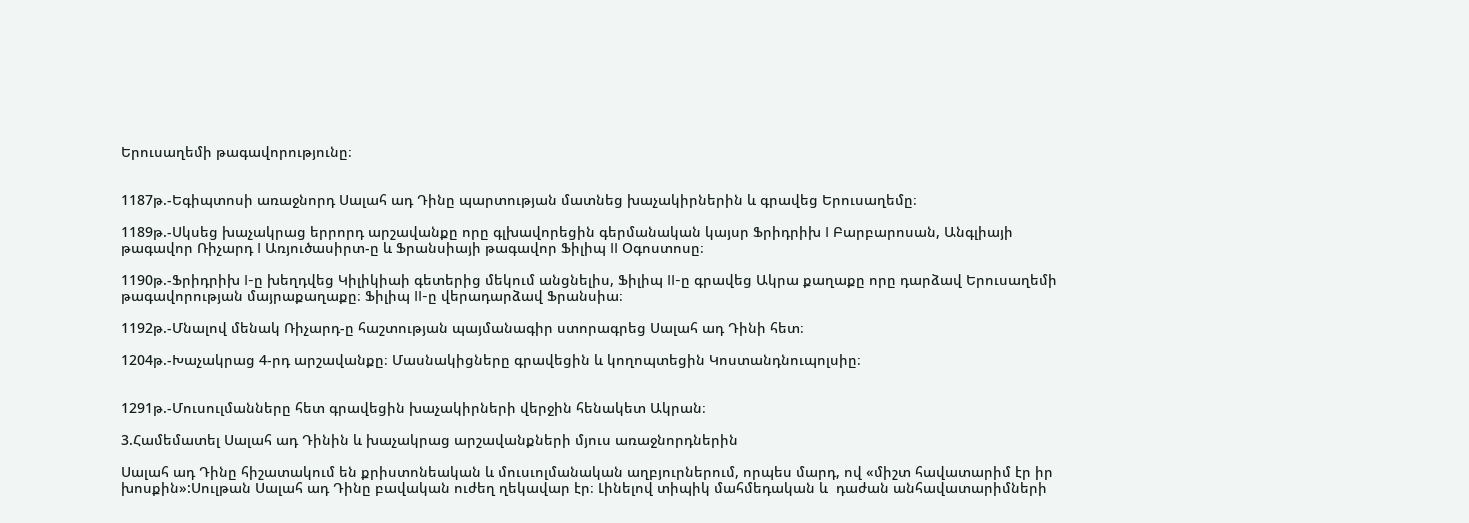Երուսաղեմի թագավորությունը։


1187թ.-Եգիպտոսի առաջնորդ Սալահ ադ Դինը պարտության մատնեց խաչակիրներին և գրավեց Երուսաղեմը։

1189թ.-Սկսեց խաչակրաց երրորդ արշավանքը որը գլխավորեցին գերմանական կայսր Ֆրիդրիխ I Բարբարոսան, Անգլիայի թագավոր Ռիչարդ I Առյուծասիրտ-ը և Ֆրանսիայի թագավոր Ֆիլիպ II Օգոստոսը։

1190թ.-Ֆրիդրիխ I-ը խեղդվեց Կիլիկիաի գետերից մեկում անցնելիս, Ֆիլիպ II-ը գրավեց Ակրա քաղաքը որը դարձավ Երուսաղեմի թագավորության մայրաքաղաքը։ Ֆիլիպ II-ը վերադարձավ Ֆրանսիա։

1192թ.-Մնալով մենակ Ռիչարդ-ը հաշտության պայմանագիր ստորագրեց Սալահ ադ Դինի հետ։

1204թ.-Խաչակրաց 4-րդ արշավանքը։ Մասնակիցները գրավեցին և կողոպտեցին Կոստանդնուպոլսիը։


1291թ.-Մուսուլմանները հետ գրավեցին խաչակիրների վերջին հենակետ Ակրան։

3.Համեմատել Սալահ ադ Դինին և խաչակրաց արշավանքների մյուս առաջնորդներին

Սալահ ադ Դինը հիշատակում են քրիստոնեական և մուսւոլմանական աղբյուրներում, որպես մարդ, ով «միշտ հավատարիմ էր իր խոսքին»:Սուլթան Սալահ ադ Դինը բավական ուժեղ ղեկավար էր։ Լինելով տիպիկ մահմեդական և  դաժան անհավատարիմների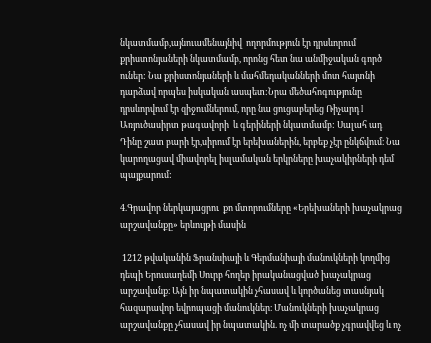նկատմամբ,այնուամենայնիվ  ողորմություն էր դրսևորում քրիստոնյաների նկատմամբ, որոնց հետ նա անմիջական գործ ուներ: Նա քրիստոնյաների և մահմեդականների մոտ հայտնի դարձավ որպես իսկական ասպետ:Նրա մեծահոգությունը դրսևորվում էր զիջումներում, որը նա ցուցաբերեց Ռիչարդ I Առյուծասիրտ թագավորի  և գերիների նկատմամբ: Սալահ ադ Դինը շատ բարի էր,սիրում էր երեխաներին, երբեք չէր ընկճվում։ Նա կարողացավ միավորել իսլամական երկրները խաչակիրների դեմ պայքարում:

4.Գրավոր ներկայացրու  քո մտորումները «Երեխաների խաչակրաց արշավանքը» երևույթի մասին

 1212 թվականին Ֆրանսիայի և Գերմանիայի մանուկների կողմից դեպի Երուսաղեմի Սուրբ հողեր իրականացված խաչակրաց արշավանք։ Այն իր նպատակին չհասավ և կործանեց տասնյակ հազարավոր եվրոպացի մանուկներ։ Մանուկների խաչակրաց արշավանքը չհասավ իր նպատակին. ոչ մի տարածք չգրավվեց և ոչ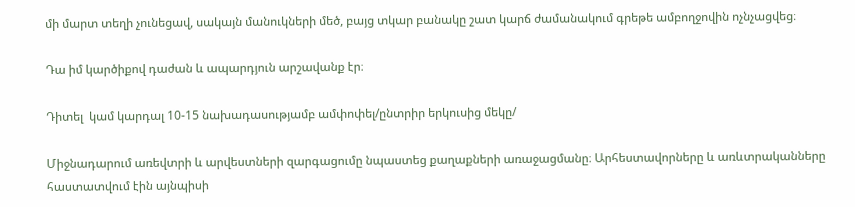մի մարտ տեղի չունեցավ, սակայն մանուկների մեծ, բայց տկար բանակը շատ կարճ ժամանակում գրեթե ամբողջովին ոչնչացվեց։

Դա իմ կարծիքով դաժան և ապարդյուն արշավանք էր։

Դիտել  կամ կարդալ 10-15 նախադասությամբ ամփոփել/ընտրիր երկուսից մեկը/

Միջնադարում առեվտրի և արվեստների զարգացումը նպաստեց քաղաքների առաջացմանը։ Արհեստավորները և առևտրականները հաստատվում էին այնպիսի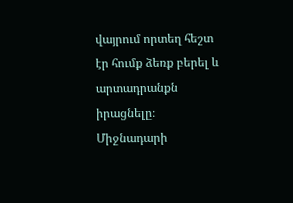վայրում որտեղ հեշտ էր հումք ձեռք բերել և արտադրանքն իրացնելը։ Միջնադարի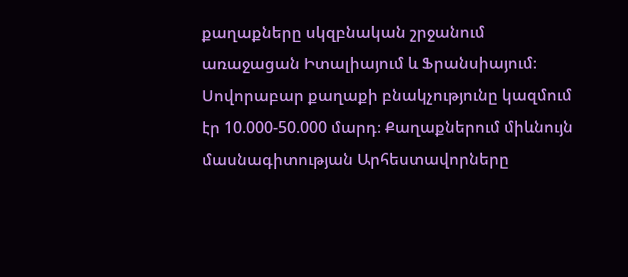քաղաքները սկզբնական շրջանում առաջացան Իտալիայում և Ֆրանսիայում։ Սովորաբար քաղաքի բնակչությունը կազմում էր 10.000-50.000 մարդ։ Քաղաքներում միևնույն մասնագիտության Արհեստավորները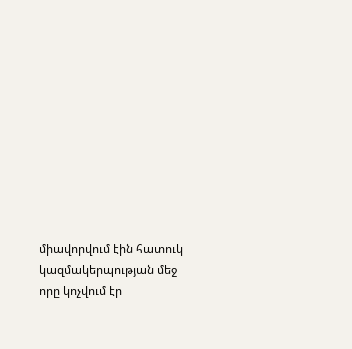միավորվում էին հատուկ կազմակերպության մեջ որը կոչվում էր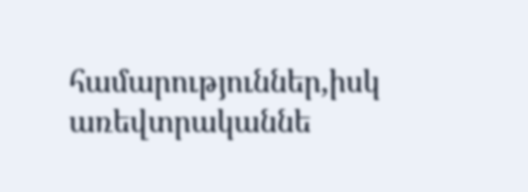համարություններ,իսկ առեվտրականնե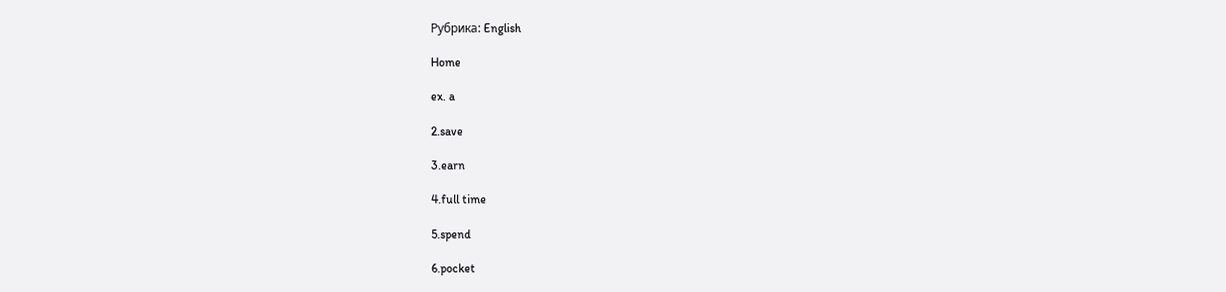Рубрика: English

Home

ex. a

2.save

3.earn

4.full time

5.spend

6.pocket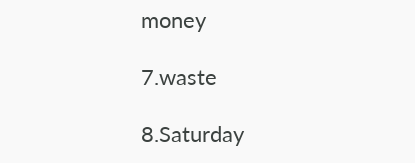money

7.waste

8.Saturday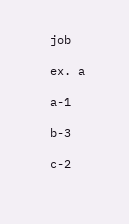job

ex. a

a-1

b-3

c-2